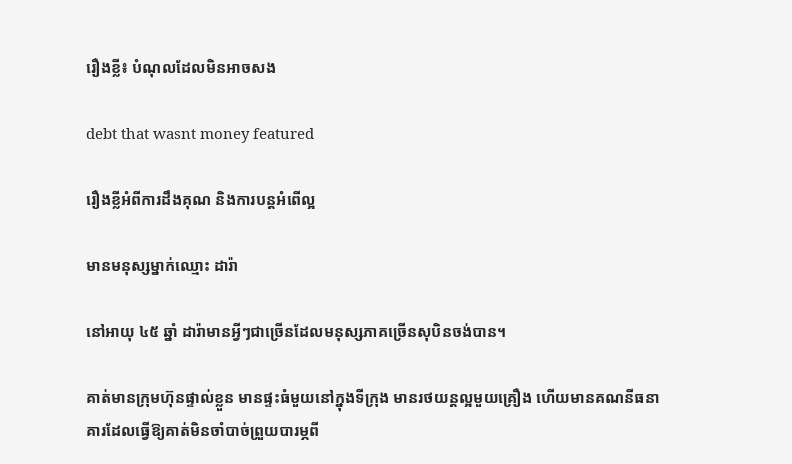រឿងខ្លី៖ បំណុលដែលមិនអាចសង

debt that wasnt money featured

រឿងខ្លីអំពីការដឹងគុណ និងការបន្តអំពើល្អ

មានមនុស្សម្នាក់ឈ្មោះ ដារ៉ា

នៅអាយុ ៤៥ ឆ្នាំ ដារ៉ាមានអ្វីៗជាច្រើនដែលមនុស្សភាគច្រើនសុបិនចង់បាន។

គាត់មានក្រុមហ៊ុនផ្ទាល់ខ្លួន មានផ្ទះធំមួយនៅក្នុងទីក្រុង មានរថយន្តល្អមួយគ្រឿង ហើយមានគណនីធនាគារដែលធ្វើឱ្យគាត់មិនចាំបាច់ព្រួយបារម្ភពី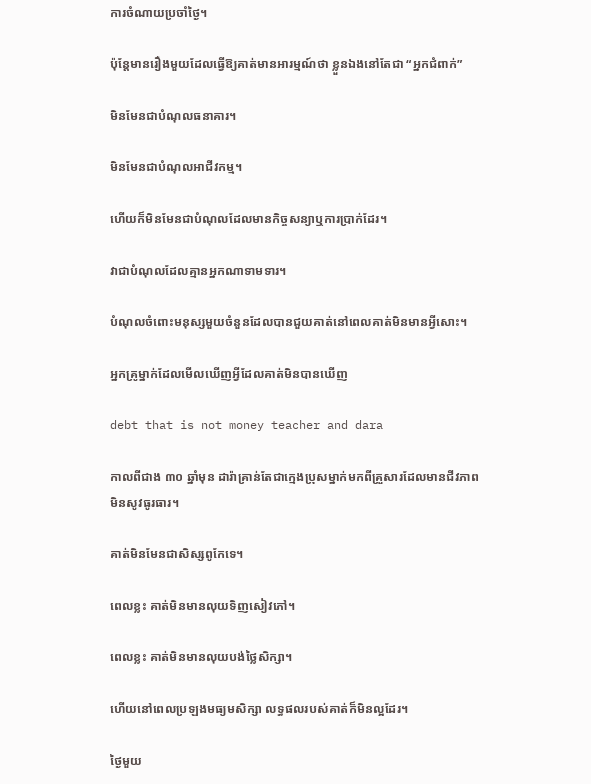ការចំណាយប្រចាំថ្ងៃ។

ប៉ុន្តែមានរឿងមួយដែលធ្វើឱ្យគាត់មានអារម្មណ៍ថា ខ្លួនឯងនៅតែជា “អ្នកជំពាក់”

មិនមែនជាបំណុលធនាគារ។

មិនមែនជាបំណុលអាជីវកម្ម។

ហើយក៏មិនមែនជាបំណុលដែលមានកិច្ចសន្យាឬការប្រាក់ដែរ។

វាជាបំណុលដែលគ្មានអ្នកណាទាមទារ។

បំណុលចំពោះមនុស្សមួយចំនួនដែលបានជួយគាត់នៅពេលគាត់មិនមានអ្វីសោះ។

អ្នកគ្រូម្នាក់ដែលមើលឃើញអ្វីដែលគាត់មិនបានឃើញ

debt that is not money teacher and dara

កាលពីជាង ៣០ ឆ្នាំមុន ដារ៉ាគ្រាន់តែជាក្មេងប្រុសម្នាក់មកពីគ្រួសារដែលមានជីវភាពមិនសូវធូរធារ។

គាត់មិនមែនជាសិស្សពូកែទេ។

ពេលខ្លះ គាត់មិនមានលុយទិញសៀវភៅ។

ពេលខ្លះ គាត់មិនមានលុយបង់ថ្លៃសិក្សា។

ហើយនៅពេលប្រឡងមធ្យមសិក្សា លទ្ធផលរបស់គាត់ក៏មិនល្អដែរ។

ថ្ងៃមួយ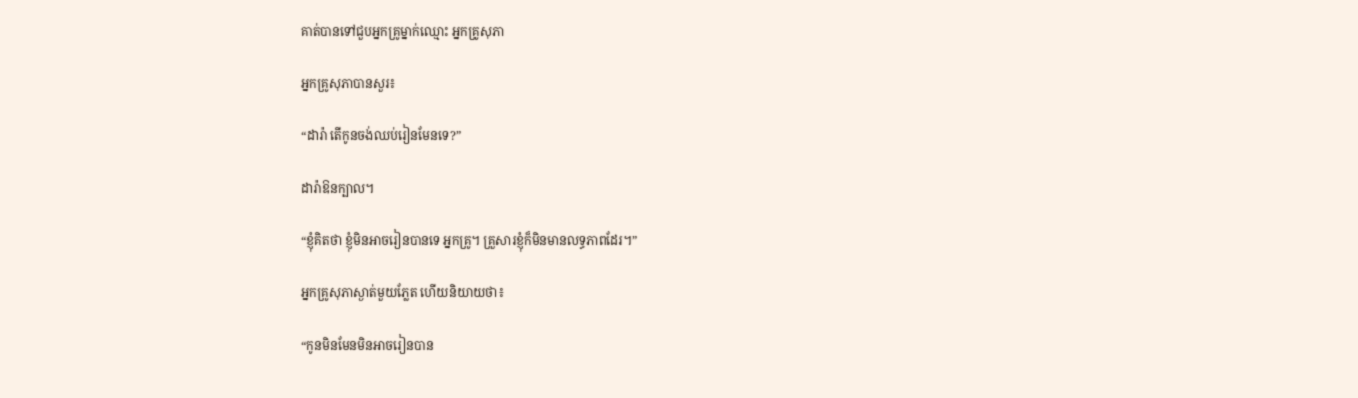គាត់បានទៅជួបអ្នកគ្រូម្នាក់ឈ្មោះ អ្នកគ្រូសុភា

អ្នកគ្រូសុភាបានសួរ៖

“ដារ៉ា តើកូនចង់ឈប់រៀនមែនទេ?”

ដារ៉ាឱនក្បាល។

“ខ្ញុំគិតថា ខ្ញុំមិនអាចរៀនបានទេ អ្នកគ្រូ។ គ្រួសារខ្ញុំក៏មិនមានលទ្ធភាពដែរ។”

អ្នកគ្រូសុភាស្ងាត់មួយភ្លែត ហើយនិយាយថា៖

“កូនមិនមែនមិនអាចរៀនបាន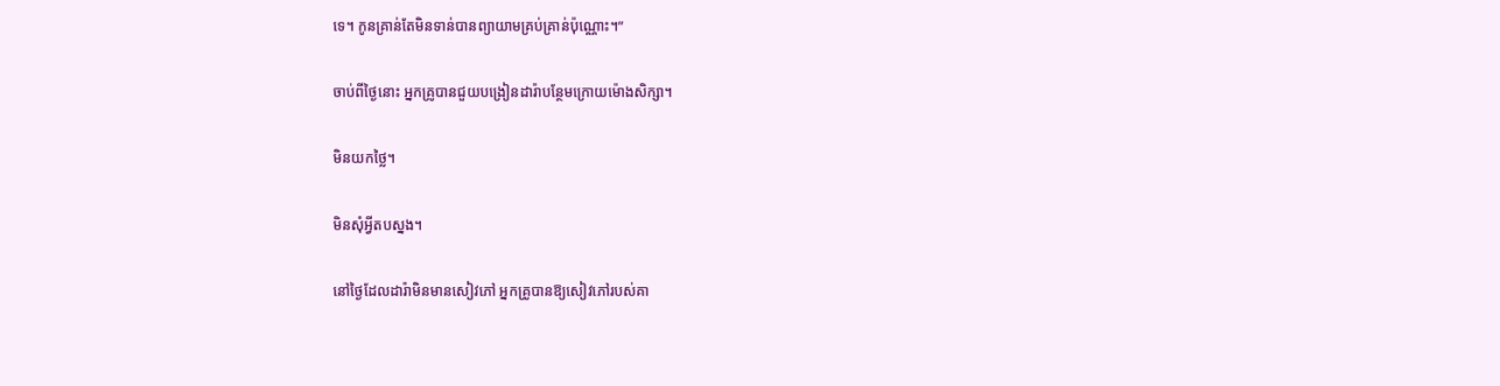ទេ។ កូនគ្រាន់តែមិនទាន់បានព្យាយាមគ្រប់គ្រាន់ប៉ុណ្ណោះ។”

ចាប់ពីថ្ងៃនោះ អ្នកគ្រូបានជួយបង្រៀនដារ៉ាបន្ថែមក្រោយម៉ោងសិក្សា។

មិនយកថ្លៃ។

មិនសុំអ្វីតបស្នង។

នៅថ្ងៃដែលដារ៉ាមិនមានសៀវភៅ អ្នកគ្រូបានឱ្យសៀវភៅរបស់គា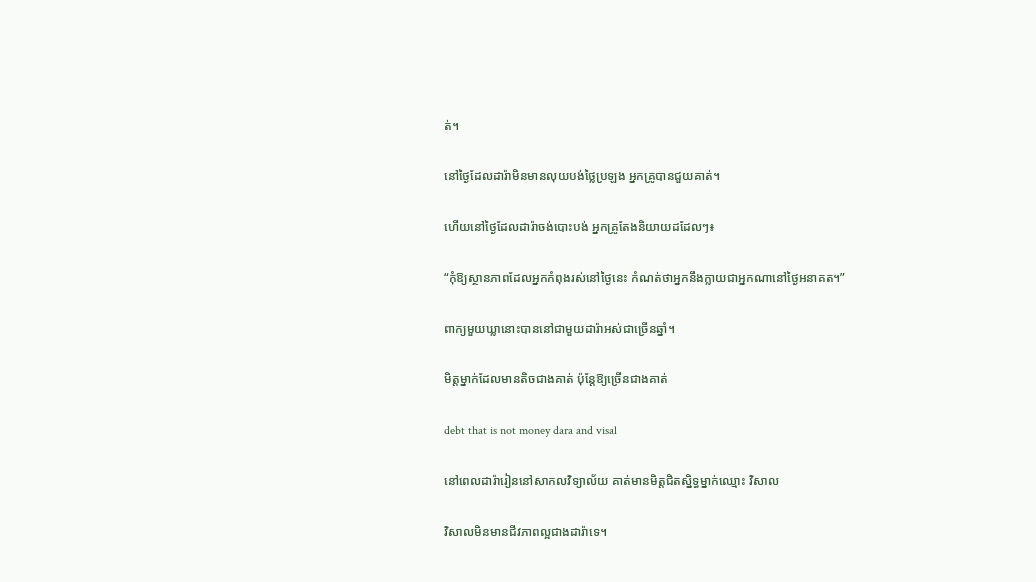ត់។

នៅថ្ងៃដែលដារ៉ាមិនមានលុយបង់ថ្លៃប្រឡង អ្នកគ្រូបានជួយគាត់។

ហើយនៅថ្ងៃដែលដារ៉ាចង់បោះបង់ អ្នកគ្រូតែងនិយាយដដែលៗ៖

“កុំឱ្យស្ថានភាពដែលអ្នកកំពុងរស់នៅថ្ងៃនេះ កំណត់ថាអ្នកនឹងក្លាយជាអ្នកណានៅថ្ងៃអនាគត។”

ពាក្យមួយឃ្លានោះបាននៅជាមួយដារ៉ាអស់ជាច្រើនឆ្នាំ។

មិត្តម្នាក់ដែលមានតិចជាងគាត់ ប៉ុន្តែឱ្យច្រើនជាងគាត់

debt that is not money dara and visal

នៅពេលដារ៉ារៀននៅសាកលវិទ្យាល័យ គាត់មានមិត្តជិតស្និទ្ធម្នាក់ឈ្មោះ វិសាល

វិសាលមិនមានជីវភាពល្អជាងដារ៉ាទេ។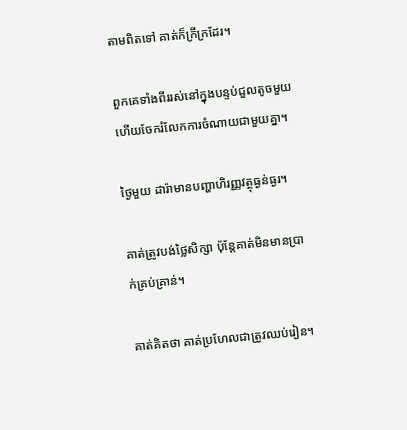តាមពិតទៅ គាត់ក៏ក្រីក្រដែរ។

ពួកគេទាំងពីររស់នៅក្នុងបន្ទប់ជួលតូចមួយ ហើយចែករំលែកការចំណាយជាមួយគ្នា។

ថ្ងៃមួយ ដារ៉ាមានបញ្ហាហិរញ្ញវត្ថុធ្ងន់ធ្ងរ។

គាត់ត្រូវបង់ថ្លៃសិក្សា ប៉ុន្តែគាត់មិនមានប្រាក់គ្រប់គ្រាន់។

គាត់គិតថា គាត់ប្រហែលជាត្រូវឈប់រៀន។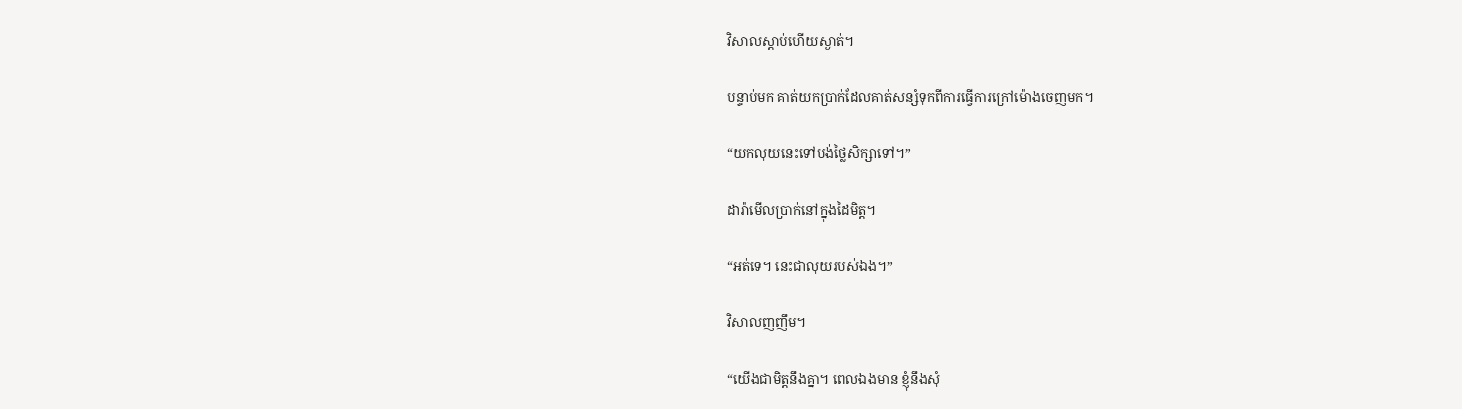វិសាលស្តាប់ហើយស្ងាត់។

បន្ទាប់មក គាត់យកប្រាក់ដែលគាត់សន្សំទុកពីការធ្វើការក្រៅម៉ោងចេញមក។

“យកលុយនេះទៅបង់ថ្លៃសិក្សាទៅ។”

ដារ៉ាមើលប្រាក់នៅក្នុងដៃមិត្ត។

“អត់ទេ។ នេះជាលុយរបស់ឯង។”

វិសាលញញឹម។

“យើងជាមិត្តនឹងគ្នា។ ពេលឯងមាន ខ្ញុំនឹងសុំ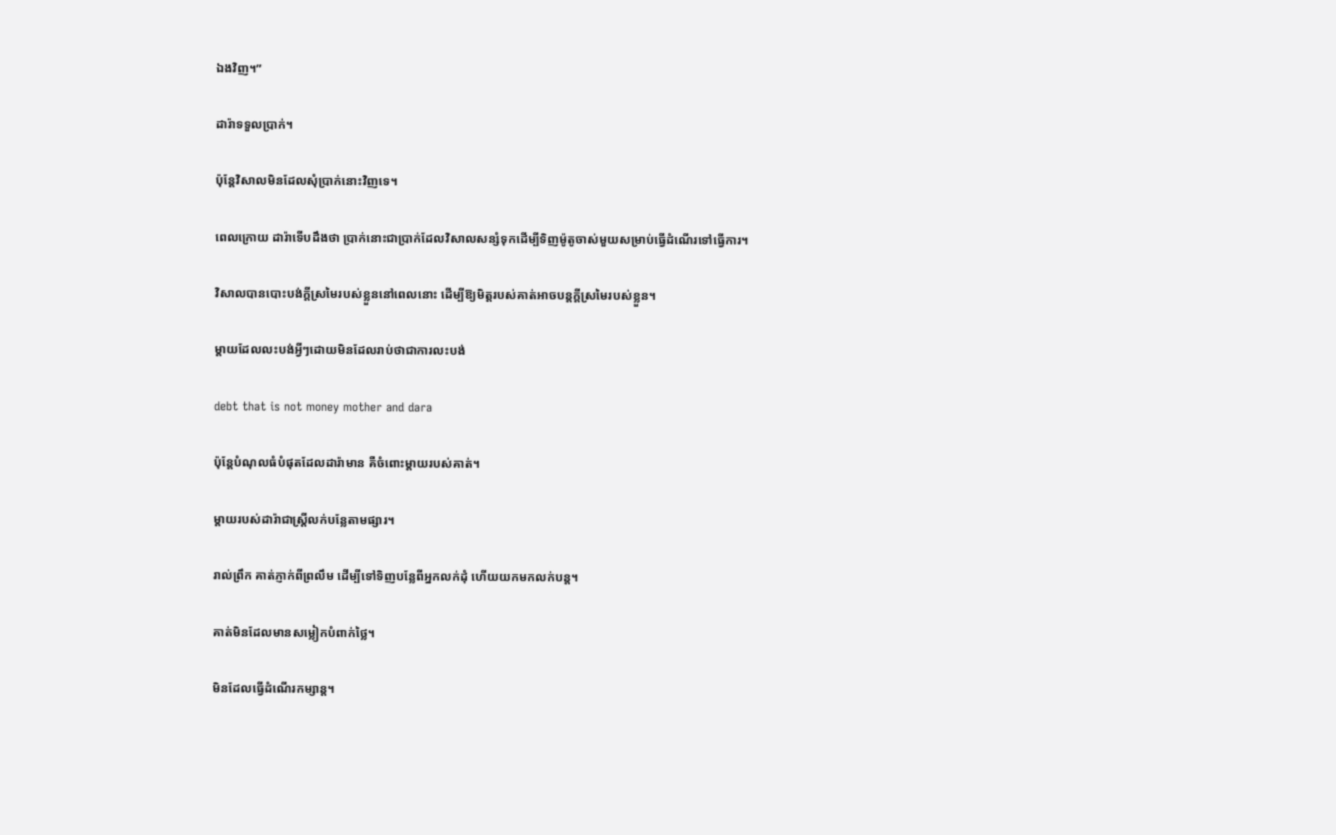ឯងវិញ។”

ដារ៉ាទទួលប្រាក់។

ប៉ុន្តែវិសាលមិនដែលសុំប្រាក់នោះវិញទេ។

ពេលក្រោយ ដារ៉ាទើបដឹងថា ប្រាក់នោះជាប្រាក់ដែលវិសាលសន្សំទុកដើម្បីទិញម៉ូតូចាស់មួយសម្រាប់ធ្វើដំណើរទៅធ្វើការ។

វិសាលបានបោះបង់ក្តីស្រមៃរបស់ខ្លួននៅពេលនោះ ដើម្បីឱ្យមិត្តរបស់គាត់អាចបន្តក្តីស្រមៃរបស់ខ្លួន។

ម្តាយដែលលះបង់អ្វីៗដោយមិនដែលរាប់ថាជាការលះបង់

debt that is not money mother and dara

ប៉ុន្តែបំណុលធំបំផុតដែលដារ៉ាមាន គឺចំពោះម្តាយរបស់គាត់។

ម្តាយរបស់ដារ៉ាជាស្ត្រីលក់បន្លែតាមផ្សារ។

រាល់ព្រឹក គាត់ភ្ញាក់ពីព្រលឹម ដើម្បីទៅទិញបន្លែពីអ្នកលក់ដុំ ហើយយកមកលក់បន្ត។

គាត់មិនដែលមានសម្លៀកបំពាក់ថ្លៃ។

មិនដែលធ្វើដំណើរកម្សាន្ត។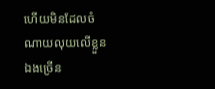ហើយមិនដែលចំណាយលុយលើខ្លួនឯងច្រើន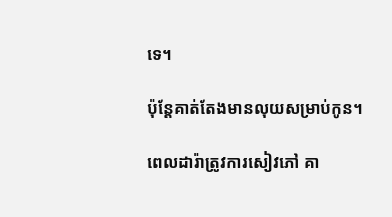ទេ។

ប៉ុន្តែគាត់តែងមានលុយសម្រាប់កូន។

ពេលដារ៉ាត្រូវការសៀវភៅ គា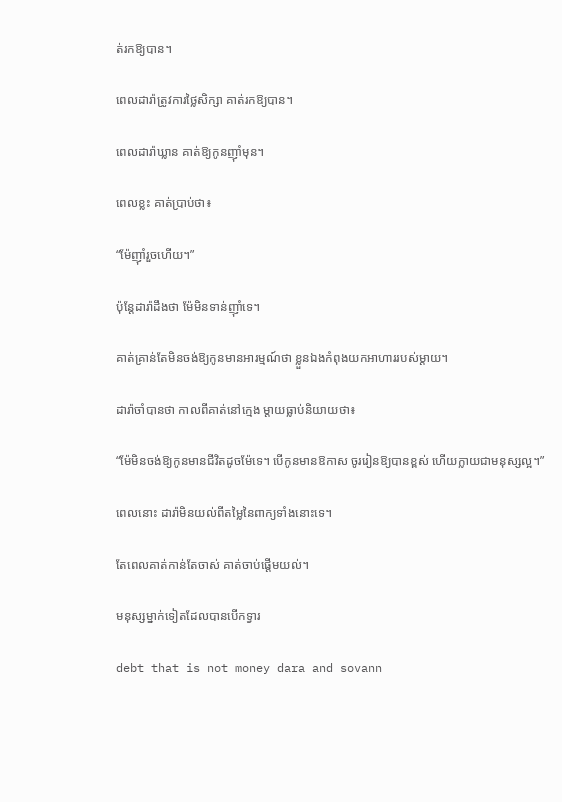ត់រកឱ្យបាន។

ពេលដារ៉ាត្រូវការថ្លៃសិក្សា គាត់រកឱ្យបាន។

ពេលដារ៉ាឃ្លាន គាត់ឱ្យកូនញ៉ាំមុន។

ពេលខ្លះ គាត់ប្រាប់ថា៖

“ម៉ែញ៉ាំរួចហើយ។”

ប៉ុន្តែដារ៉ាដឹងថា ម៉ែមិនទាន់ញ៉ាំទេ។

គាត់គ្រាន់តែមិនចង់ឱ្យកូនមានអារម្មណ៍ថា ខ្លួនឯងកំពុងយកអាហាររបស់ម្តាយ។

ដារ៉ាចាំបានថា កាលពីគាត់នៅក្មេង ម្តាយធ្លាប់និយាយថា៖

“ម៉ែមិនចង់ឱ្យកូនមានជីវិតដូចម៉ែទេ។ បើកូនមានឱកាស ចូររៀនឱ្យបានខ្ពស់ ហើយក្លាយជាមនុស្សល្អ។”

ពេលនោះ ដារ៉ាមិនយល់ពីតម្លៃនៃពាក្យទាំងនោះទេ។

តែពេលគាត់កាន់តែចាស់ គាត់ចាប់ផ្តើមយល់។

មនុស្សម្នាក់ទៀតដែលបានបើកទ្វារ

debt that is not money dara and sovann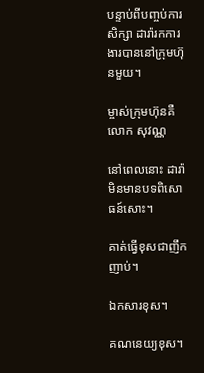បន្ទាប់ពីបញ្ចប់ការសិក្សា ដារ៉ារកការងារបាននៅក្រុមហ៊ុនមួយ។

ម្ចាស់ក្រុមហ៊ុនគឺលោក សុវណ្ណ

នៅពេលនោះ ដារ៉ាមិនមានបទពិសោធន៍សោះ។

គាត់ធ្វើខុសជាញឹកញាប់។

ឯកសារខុស។

គណនេយ្យខុស។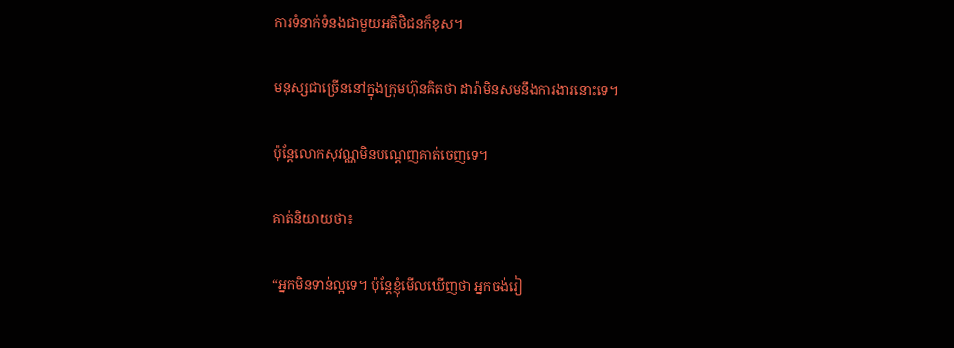ការទំនាក់ទំនងជាមួយអតិថិជនក៏ខុស។

មនុស្សជាច្រើននៅក្នុងក្រុមហ៊ុនគិតថា ដារ៉ាមិនសមនឹងការងារនោះទេ។

ប៉ុន្តែលោកសុវណ្ណមិនបណ្តេញគាត់ចេញទេ។

គាត់និយាយថា៖

“អ្នកមិនទាន់ល្អទេ។ ប៉ុន្តែខ្ញុំមើលឃើញថា អ្នកចង់រៀ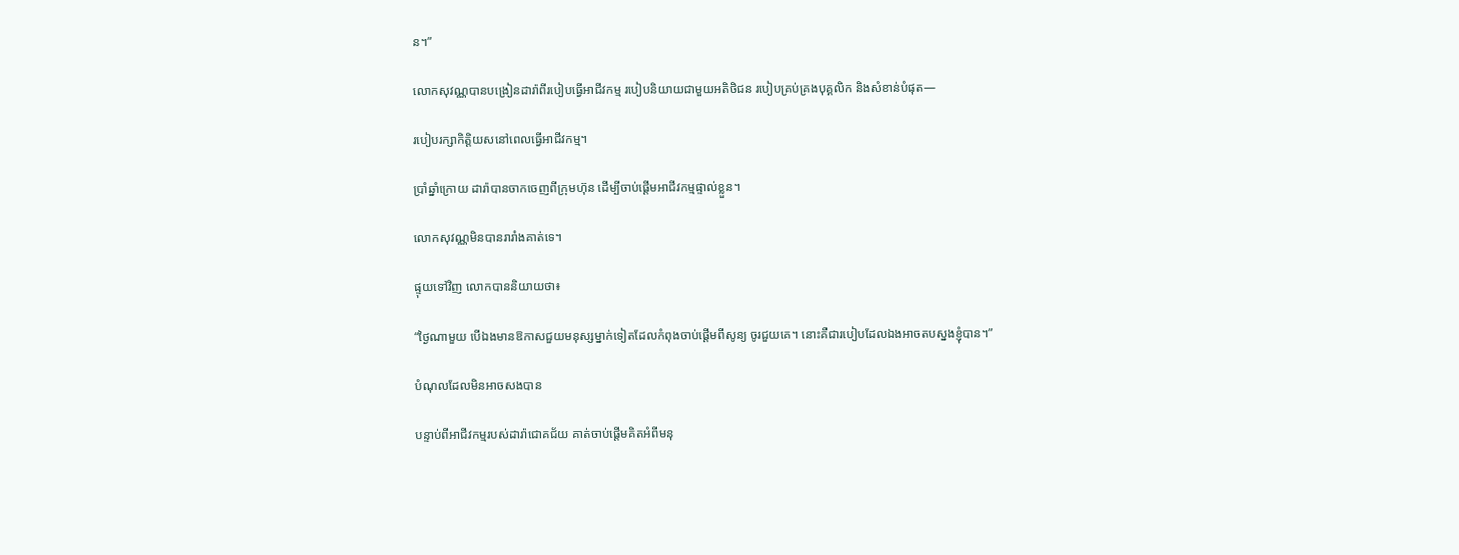ន។”

លោកសុវណ្ណបានបង្រៀនដារ៉ាពីរបៀបធ្វើអាជីវកម្ម របៀបនិយាយជាមួយអតិថិជន របៀបគ្រប់គ្រងបុគ្គលិក និងសំខាន់បំផុត—

របៀបរក្សាកិត្តិយសនៅពេលធ្វើអាជីវកម្ម។

ប្រាំឆ្នាំក្រោយ ដារ៉ាបានចាកចេញពីក្រុមហ៊ុន ដើម្បីចាប់ផ្តើមអាជីវកម្មផ្ទាល់ខ្លួន។

លោកសុវណ្ណមិនបានរារាំងគាត់ទេ។

ផ្ទុយទៅវិញ លោកបាននិយាយថា៖

“ថ្ងៃណាមួយ បើឯងមានឱកាសជួយមនុស្សម្នាក់ទៀតដែលកំពុងចាប់ផ្តើមពីសូន្យ ចូរជួយគេ។ នោះគឺជារបៀបដែលឯងអាចតបស្នងខ្ញុំបាន។”

បំណុលដែលមិនអាចសងបាន

បន្ទាប់ពីអាជីវកម្មរបស់ដារ៉ាជោគជ័យ គាត់ចាប់ផ្តើមគិតអំពីមនុ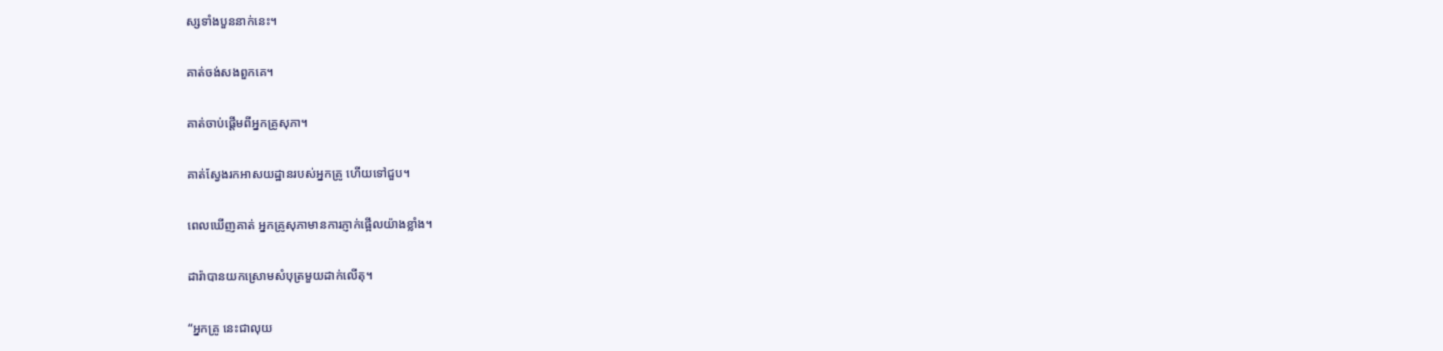ស្សទាំងបួននាក់នេះ។

គាត់ចង់សងពួកគេ។

គាត់ចាប់ផ្តើមពីអ្នកគ្រូសុភា។

គាត់ស្វែងរកអាសយដ្ឋានរបស់អ្នកគ្រូ ហើយទៅជួប។

ពេលឃើញគាត់ អ្នកគ្រូសុភាមានការភ្ញាក់ផ្អើលយ៉ាងខ្លាំង។

ដារ៉ាបានយកស្រោមសំបុត្រមួយដាក់លើតុ។

“អ្នកគ្រូ នេះជាលុយ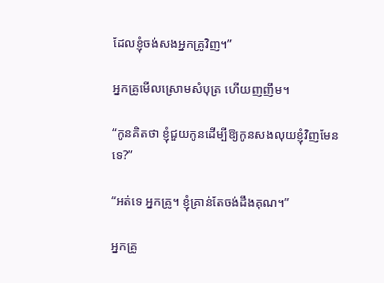ដែលខ្ញុំចង់សងអ្នកគ្រូវិញ។”

អ្នកគ្រូមើលស្រោមសំបុត្រ ហើយញញឹម។

“កូនគិតថា ខ្ញុំជួយកូនដើម្បីឱ្យកូនសងលុយខ្ញុំវិញមែនទេ?”

“អត់ទេ អ្នកគ្រូ។ ខ្ញុំគ្រាន់តែចង់ដឹងគុណ។”

អ្នកគ្រូ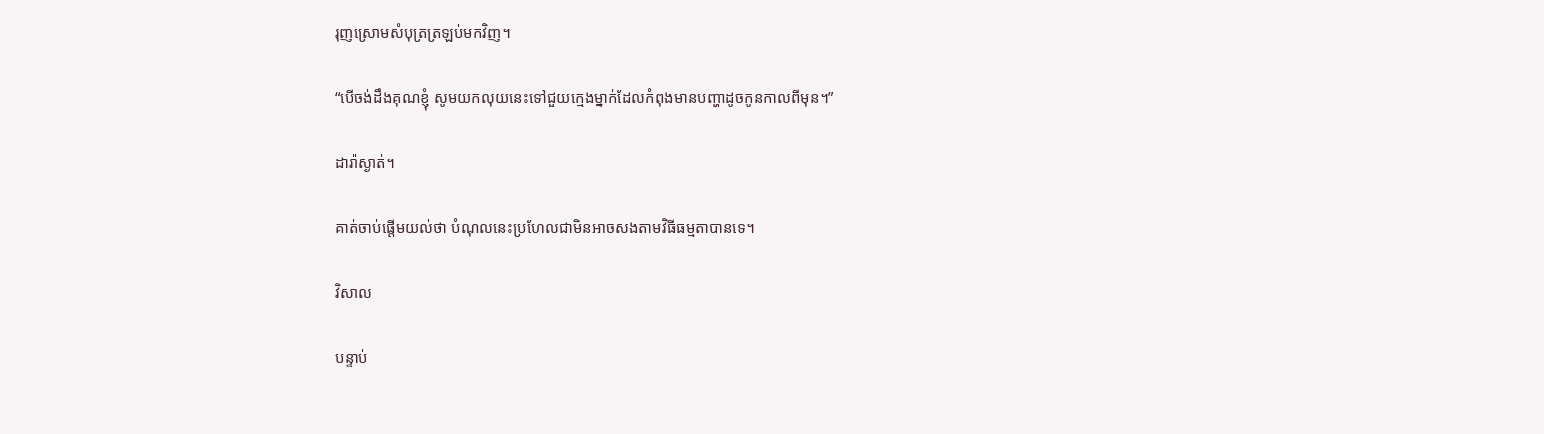រុញស្រោមសំបុត្រត្រឡប់មកវិញ។

“បើចង់ដឹងគុណខ្ញុំ សូមយកលុយនេះទៅជួយក្មេងម្នាក់ដែលកំពុងមានបញ្ហាដូចកូនកាលពីមុន។”

ដារ៉ាស្ងាត់។

គាត់ចាប់ផ្តើមយល់ថា បំណុលនេះប្រហែលជាមិនអាចសងតាមវិធីធម្មតាបានទេ។

វិសាល

បន្ទាប់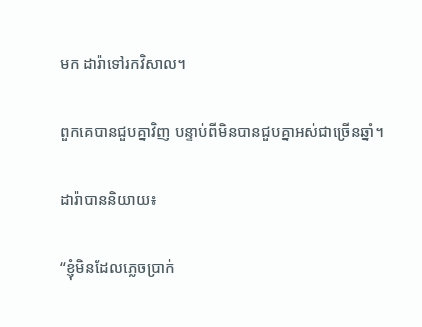មក ដារ៉ាទៅរកវិសាល។

ពួកគេបានជួបគ្នាវិញ បន្ទាប់ពីមិនបានជួបគ្នាអស់ជាច្រើនឆ្នាំ។

ដារ៉ាបាននិយាយ៖

“ខ្ញុំមិនដែលភ្លេចប្រាក់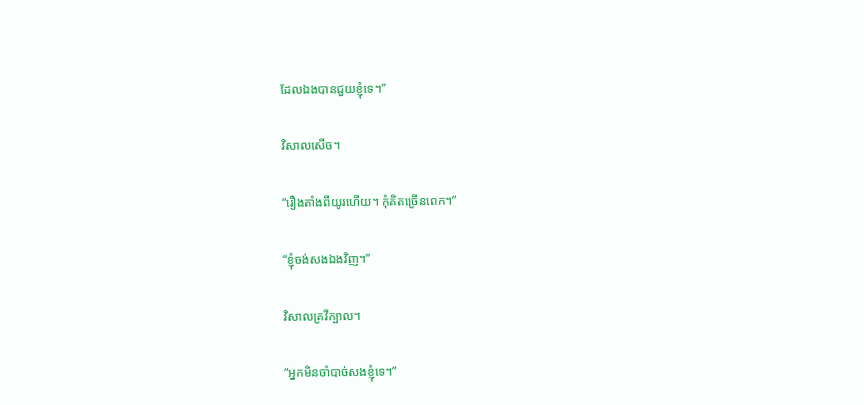ដែលឯងបានជួយខ្ញុំទេ។”

វិសាលសើច។

“រឿងតាំងពីយូរហើយ។ កុំគិតច្រើនពេក។”

“ខ្ញុំចង់សងឯងវិញ។”

វិសាលគ្រវីក្បាល។

“អ្នកមិនចាំបាច់សងខ្ញុំទេ។”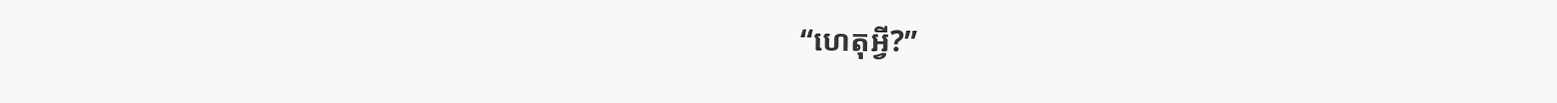“ហេតុអ្វី?”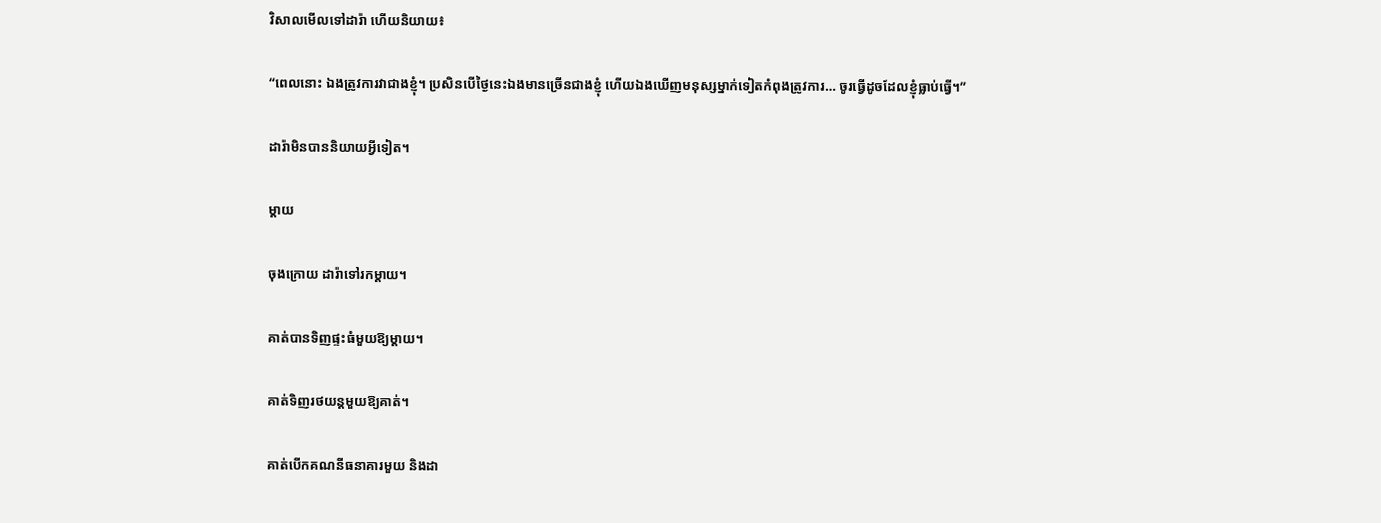វិសាលមើលទៅដារ៉ា ហើយនិយាយ៖

“ពេលនោះ ឯងត្រូវការវាជាងខ្ញុំ។ ប្រសិនបើថ្ងៃនេះឯងមានច្រើនជាងខ្ញុំ ហើយឯងឃើញមនុស្សម្នាក់ទៀតកំពុងត្រូវការ… ចូរធ្វើដូចដែលខ្ញុំធ្លាប់ធ្វើ។”

ដារ៉ាមិនបាននិយាយអ្វីទៀត។

ម្តាយ

ចុងក្រោយ ដារ៉ាទៅរកម្តាយ។

គាត់បានទិញផ្ទះធំមួយឱ្យម្តាយ។

គាត់ទិញរថយន្តមួយឱ្យគាត់។

គាត់បើកគណនីធនាគារមួយ និងដា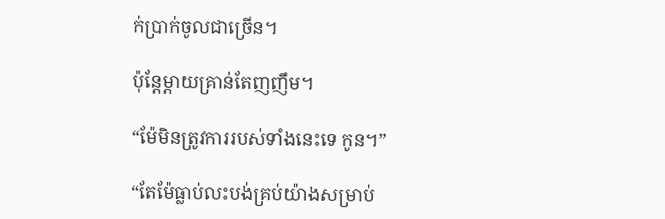ក់ប្រាក់ចូលជាច្រើន។

ប៉ុន្តែម្តាយគ្រាន់តែញញឹម។

“ម៉ែមិនត្រូវការរបស់ទាំងនេះទេ កូន។”

“តែម៉ែធ្លាប់លះបង់គ្រប់យ៉ាងសម្រាប់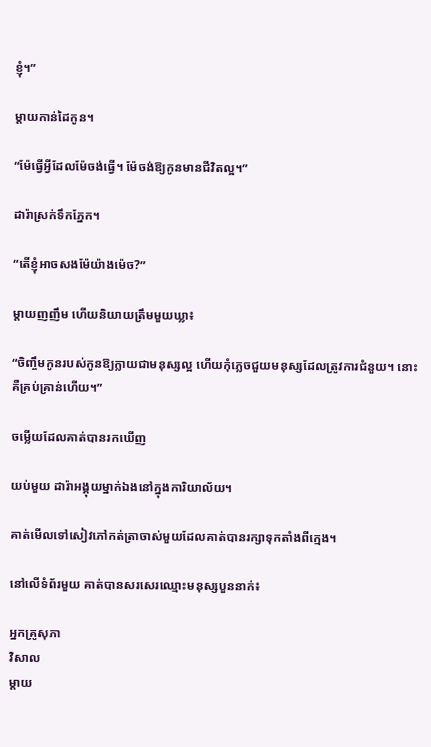ខ្ញុំ។”

ម្តាយកាន់ដៃកូន។

“ម៉ែធ្វើអ្វីដែលម៉ែចង់ធ្វើ។ ម៉ែចង់ឱ្យកូនមានជីវិតល្អ។”

ដារ៉ាស្រក់ទឹកភ្នែក។

“តើខ្ញុំអាចសងម៉ែយ៉ាងម៉េច?”

ម្តាយញញឹម ហើយនិយាយត្រឹមមួយឃ្លា៖

“ចិញ្ចឹមកូនរបស់កូនឱ្យក្លាយជាមនុស្សល្អ ហើយកុំភ្លេចជួយមនុស្សដែលត្រូវការជំនួយ។ នោះគឺគ្រប់គ្រាន់ហើយ។”

ចម្លើយដែលគាត់បានរកឃើញ

យប់មួយ ដារ៉ាអង្គុយម្នាក់ឯងនៅក្នុងការិយាល័យ។

គាត់មើលទៅសៀវភៅកត់ត្រាចាស់មួយដែលគាត់បានរក្សាទុកតាំងពីក្មេង។

នៅលើទំព័រមួយ គាត់បានសរសេរឈ្មោះមនុស្សបួននាក់៖

អ្នកគ្រូសុភា
វិសាល
ម្តាយ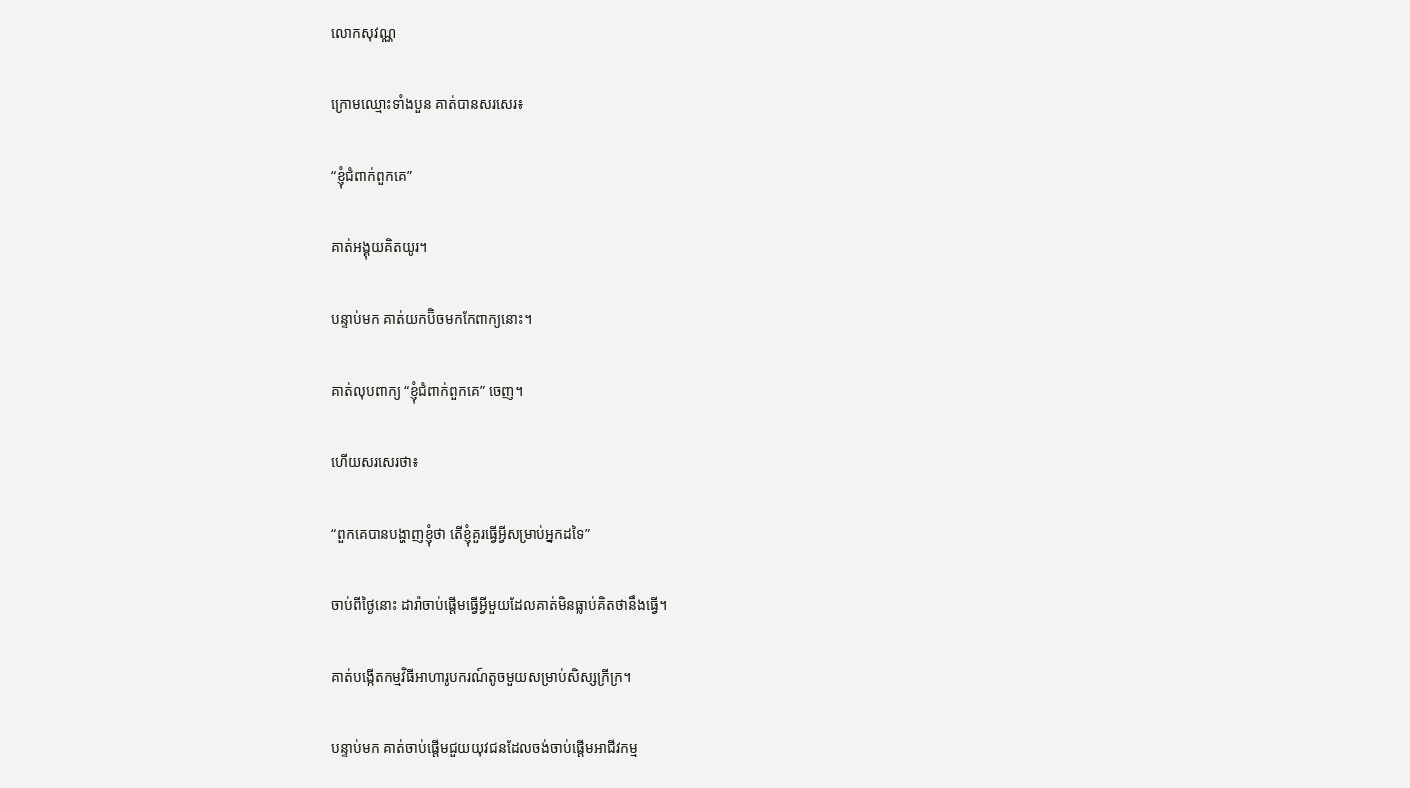លោកសុវណ្ណ

ក្រោមឈ្មោះទាំងបួន គាត់បានសរសេរ៖

“ខ្ញុំជំពាក់ពួកគេ”

គាត់អង្គុយគិតយូរ។

បន្ទាប់មក គាត់យកប៊ិចមកកែពាក្យនោះ។

គាត់លុបពាក្យ “ខ្ញុំជំពាក់ពួកគេ” ចេញ។

ហើយសរសេរថា៖

“ពួកគេបានបង្ហាញខ្ញុំថា តើខ្ញុំគួរធ្វើអ្វីសម្រាប់អ្នកដទៃ”

ចាប់ពីថ្ងៃនោះ ដារ៉ាចាប់ផ្តើមធ្វើអ្វីមួយដែលគាត់មិនធ្លាប់គិតថានឹងធ្វើ។

គាត់បង្កើតកម្មវិធីអាហារូបករណ៍តូចមួយសម្រាប់សិស្សក្រីក្រ។

បន្ទាប់មក គាត់ចាប់ផ្តើមជួយយុវជនដែលចង់ចាប់ផ្តើមអាជីវកម្ម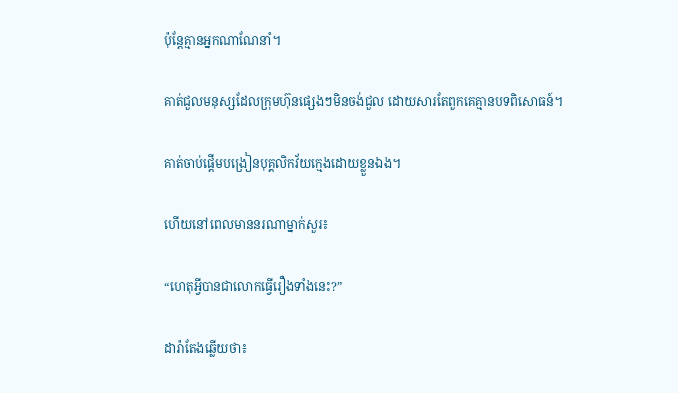ប៉ុន្តែគ្មានអ្នកណាណែនាំ។

គាត់ជួលមនុស្សដែលក្រុមហ៊ុនផ្សេងៗមិនចង់ជួល ដោយសារតែពួកគេគ្មានបទពិសោធន៍។

គាត់ចាប់ផ្តើមបង្រៀនបុគ្គលិកវ័យក្មេងដោយខ្លួនឯង។

ហើយនៅពេលមាននរណាម្នាក់សួរ៖

“ហេតុអ្វីបានជាលោកធ្វើរឿងទាំងនេះ?”

ដារ៉ាតែងឆ្លើយថា៖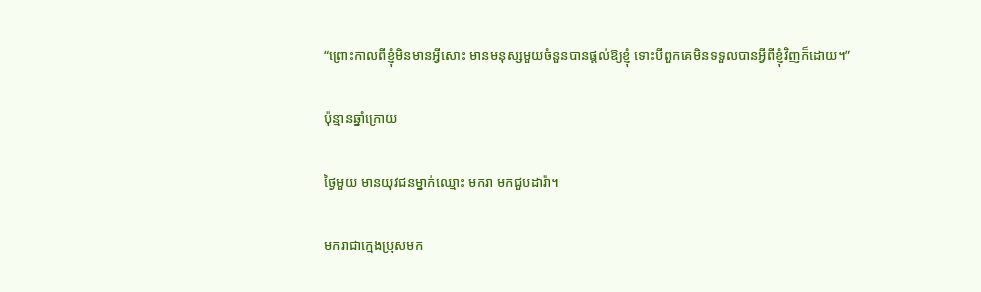“ព្រោះកាលពីខ្ញុំមិនមានអ្វីសោះ មានមនុស្សមួយចំនួនបានផ្តល់ឱ្យខ្ញុំ ទោះបីពួកគេមិនទទួលបានអ្វីពីខ្ញុំវិញក៏ដោយ។”

ប៉ុន្មានឆ្នាំក្រោយ

ថ្ងៃមួយ មានយុវជនម្នាក់ឈ្មោះ មករា មកជួបដារ៉ា។

មករាជាក្មេងប្រុសមក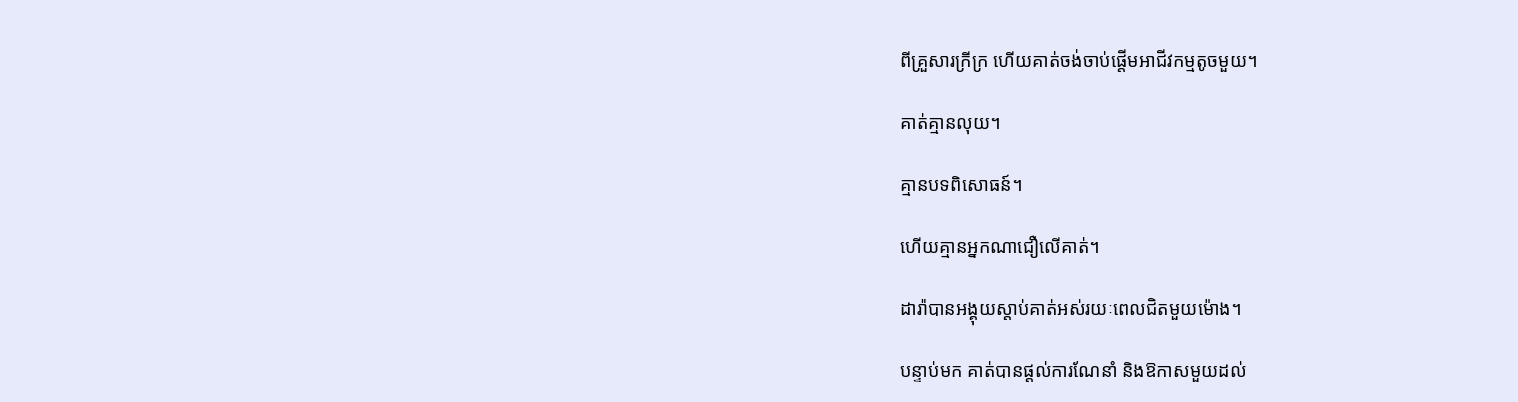ពីគ្រួសារក្រីក្រ ហើយគាត់ចង់ចាប់ផ្តើមអាជីវកម្មតូចមួយ។

គាត់គ្មានលុយ។

គ្មានបទពិសោធន៍។

ហើយគ្មានអ្នកណាជឿលើគាត់។

ដារ៉ាបានអង្គុយស្តាប់គាត់អស់រយៈពេលជិតមួយម៉ោង។

បន្ទាប់មក គាត់បានផ្តល់ការណែនាំ និងឱកាសមួយដល់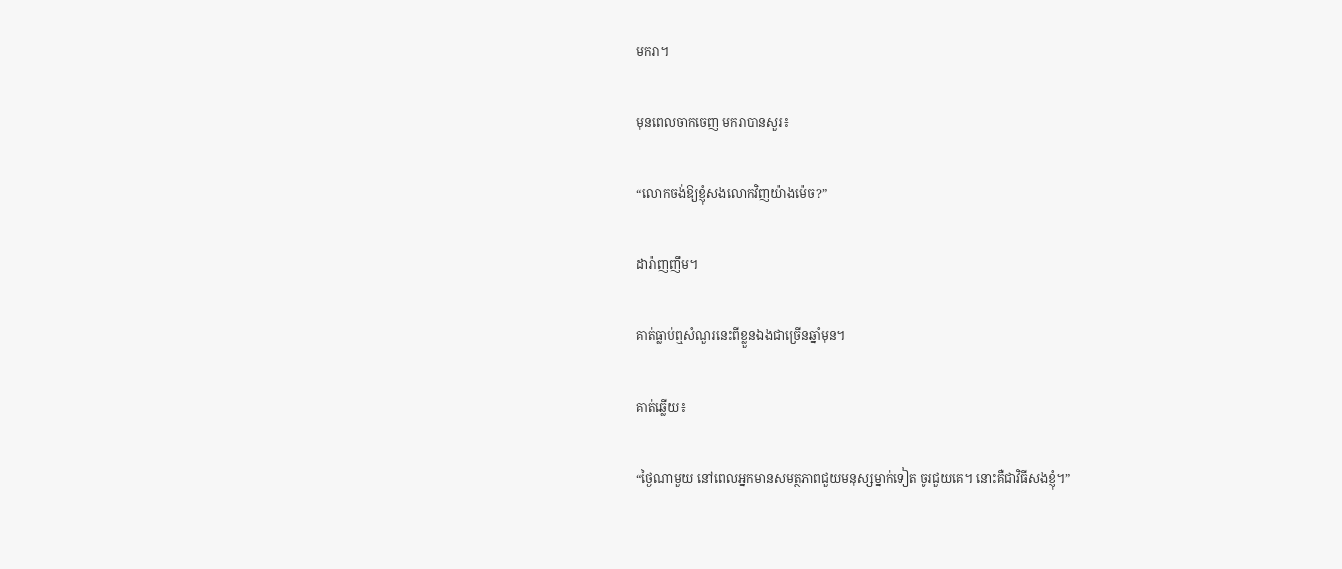មករា។

មុនពេលចាកចេញ មករាបានសួរ៖

“លោកចង់ឱ្យខ្ញុំសងលោកវិញយ៉ាងម៉េច?”

ដារ៉ាញញឹម។

គាត់ធ្លាប់ឮសំណួរនេះពីខ្លួនឯងជាច្រើនឆ្នាំមុន។

គាត់ឆ្លើយ៖

“ថ្ងៃណាមួយ នៅពេលអ្នកមានសមត្ថភាពជួយមនុស្សម្នាក់ទៀត ចូរជួយគេ។ នោះគឺជាវិធីសងខ្ញុំ។”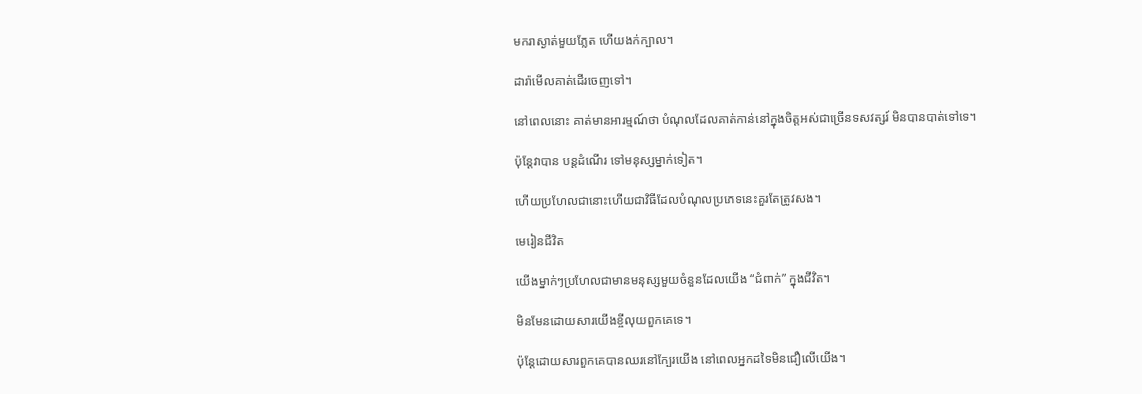មករាស្ងាត់មួយភ្លែត ហើយងក់ក្បាល។

ដារ៉ាមើលគាត់ដើរចេញទៅ។

នៅពេលនោះ គាត់មានអារម្មណ៍ថា បំណុលដែលគាត់កាន់នៅក្នុងចិត្តអស់ជាច្រើនទសវត្សរ៍ មិនបានបាត់ទៅទេ។

ប៉ុន្តែវាបាន បន្តដំណើរ ទៅមនុស្សម្នាក់ទៀត។

ហើយប្រហែលជានោះហើយជាវិធីដែលបំណុលប្រភេទនេះគួរតែត្រូវសង។

មេរៀនជីវិត

យើងម្នាក់ៗប្រហែលជាមានមនុស្សមួយចំនួនដែលយើង “ជំពាក់” ក្នុងជីវិត។

មិនមែនដោយសារយើងខ្ចីលុយពួកគេទេ។

ប៉ុន្តែដោយសារពួកគេបានឈរនៅក្បែរយើង នៅពេលអ្នកដទៃមិនជឿលើយើង។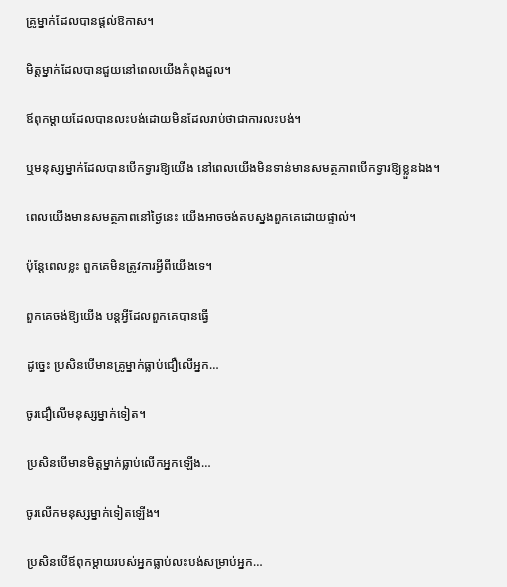គ្រូម្នាក់ដែលបានផ្តល់ឱកាស។

មិត្តម្នាក់ដែលបានជួយនៅពេលយើងកំពុងដួល។

ឪពុកម្តាយដែលបានលះបង់ដោយមិនដែលរាប់ថាជាការលះបង់។

ឬមនុស្សម្នាក់ដែលបានបើកទ្វារឱ្យយើង នៅពេលយើងមិនទាន់មានសមត្ថភាពបើកទ្វារឱ្យខ្លួនឯង។

ពេលយើងមានសមត្ថភាពនៅថ្ងៃនេះ យើងអាចចង់តបស្នងពួកគេដោយផ្ទាល់។

ប៉ុន្តែពេលខ្លះ ពួកគេមិនត្រូវការអ្វីពីយើងទេ។

ពួកគេចង់ឱ្យយើង បន្តអ្វីដែលពួកគេបានធ្វើ

ដូច្នេះ ប្រសិនបើមានគ្រូម្នាក់ធ្លាប់ជឿលើអ្នក…

ចូរជឿលើមនុស្សម្នាក់ទៀត។

ប្រសិនបើមានមិត្តម្នាក់ធ្លាប់លើកអ្នកឡើង…

ចូរលើកមនុស្សម្នាក់ទៀតឡើង។

ប្រសិនបើឪពុកម្តាយរបស់អ្នកធ្លាប់លះបង់សម្រាប់អ្នក…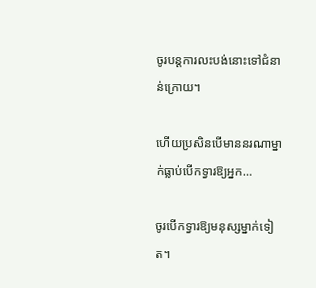ចូរបន្តការលះបង់នោះទៅជំនាន់ក្រោយ។

ហើយប្រសិនបើមាននរណាម្នាក់ធ្លាប់បើកទ្វារឱ្យអ្នក…

ចូរបើកទ្វារឱ្យមនុស្សម្នាក់ទៀត។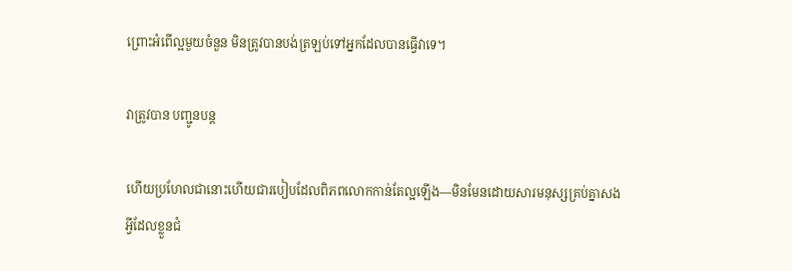ព្រោះអំពើល្អមួយចំនួន មិនត្រូវបានបង់ត្រឡប់ទៅអ្នកដែលបានធ្វើវាទេ។

វាត្រូវបាន បញ្ជូនបន្ត

ហើយប្រហែលជានោះហើយជារបៀបដែលពិភពលោកកាន់តែល្អឡើង—មិនមែនដោយសារមនុស្សគ្រប់គ្នាសងអ្វីដែលខ្លួនជំ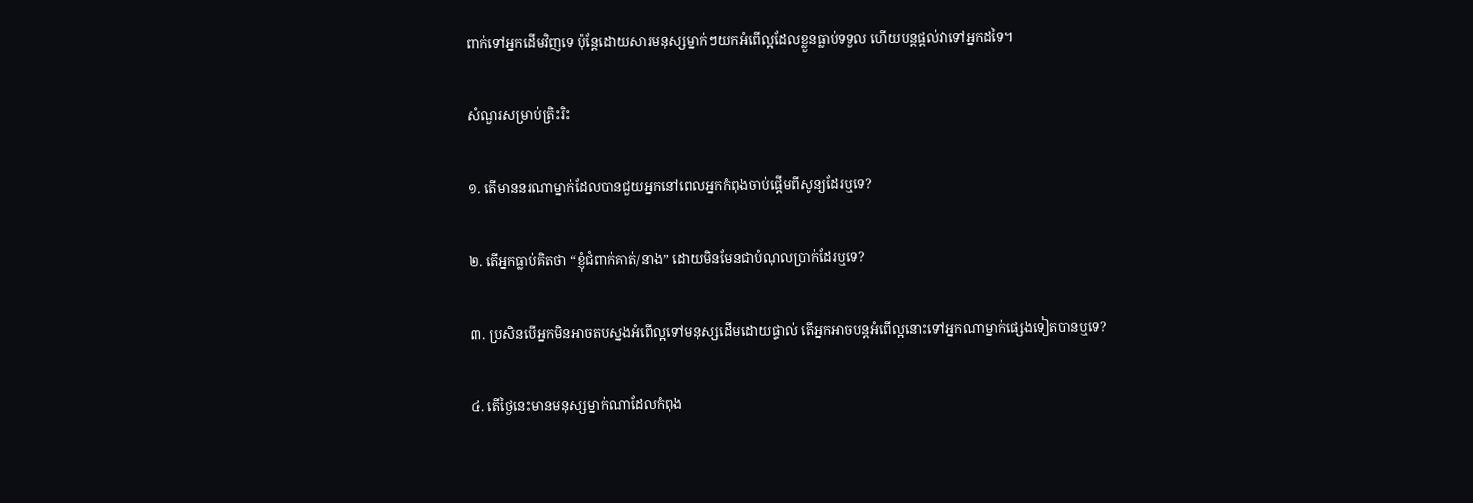ពាក់ទៅអ្នកដើមវិញទេ ប៉ុន្តែដោយសារមនុស្សម្នាក់ៗយកអំពើល្អដែលខ្លួនធ្លាប់ទទួល ហើយបន្តផ្តល់វាទៅអ្នកដទៃ។

សំណួរសម្រាប់ត្រិះរិះ

១. តើមាននរណាម្នាក់ដែលបានជួយអ្នកនៅពេលអ្នកកំពុងចាប់ផ្តើមពីសូន្យដែរឬទេ?

២. តើអ្នកធ្លាប់គិតថា “ខ្ញុំជំពាក់គាត់/នាង” ដោយមិនមែនជាបំណុលប្រាក់ដែរឬទេ?

៣. ប្រសិនបើអ្នកមិនអាចតបស្នងអំពើល្អទៅមនុស្សដើមដោយផ្ទាល់ តើអ្នកអាចបន្តអំពើល្អនោះទៅអ្នកណាម្នាក់ផ្សេងទៀតបានឬទេ?

៤. តើថ្ងៃនេះមានមនុស្សម្នាក់ណាដែលកំពុង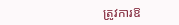ត្រូវការឱ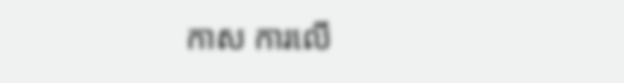កាស ការលើ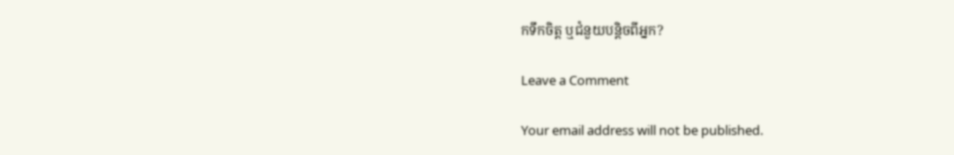កទឹកចិត្ត ឬជំនួយបន្តិចពីអ្នក?

Leave a Comment

Your email address will not be published.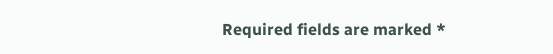Required fields are marked *